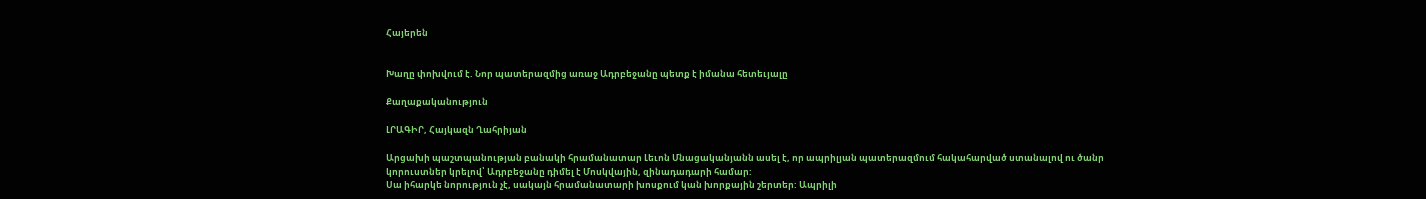Հայերեն


Խաղը փոխվում է. Նոր պատերազմից առաջ Ադրբեջանը պետք է իմանա հետեւյալը

Քաղաքականություն

ԼՐԱԳԻՐ, Հայկազն Ղահրիյան

Արցախի պաշտպանության բանակի հրամանատար Լեւոն Մնացականյանն ասել է, որ ապրիլյան պատերազմում հակահարված ստանալով ու ծանր կորուստներ կրելով՝ Ադրբեջանը դիմել է Մոսկվային, զինադադարի համար:
Սա իհարկե նորություն չէ, սակայն հրամանատարի խոսքում կան խորքային շերտեր: Ապրիլի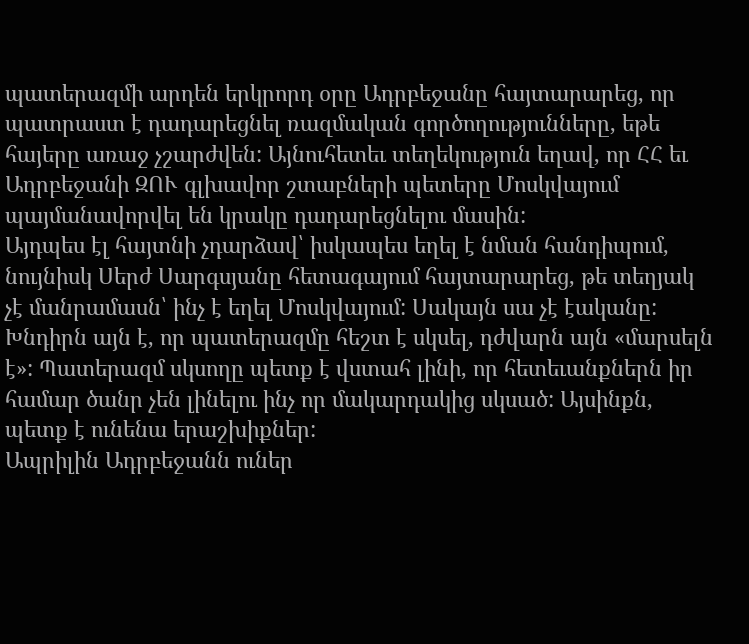պատերազմի արդեն երկրորդ օրը Ադրբեջանը հայտարարեց, որ պատրաստ է դադարեցնել ռազմական գործողությունները, եթե հայերը առաջ չշարժվեն: Այնուհետեւ տեղեկություն եղավ, որ ՀՀ եւ Ադրբեջանի ԶՈՒ գլխավոր շտաբների պետերը Մոսկվայում պայմանավորվել են կրակը դադարեցնելու մասին:
Այդպես էլ հայտնի չդարձավ՝ իսկապես եղել է նման հանդիպում, նույնիսկ Սերժ Սարգսյանը հետագայում հայտարարեց, թե տեղյակ չէ մանրամասն՝ ինչ է եղել Մոսկվայում: Սակայն սա չէ էականը:
Խնդիրն այն է, որ պատերազմը հեշտ է սկսել, դժվարն այն «մարսելն է»: Պատերազմ սկսողը պետք է վստահ լինի, որ հետեւանքներն իր համար ծանր չեն լինելու ինչ որ մակարդակից սկսած: Այսինքն, պետք է ունենա երաշխիքներ:
Ապրիլին Ադրբեջանն ուներ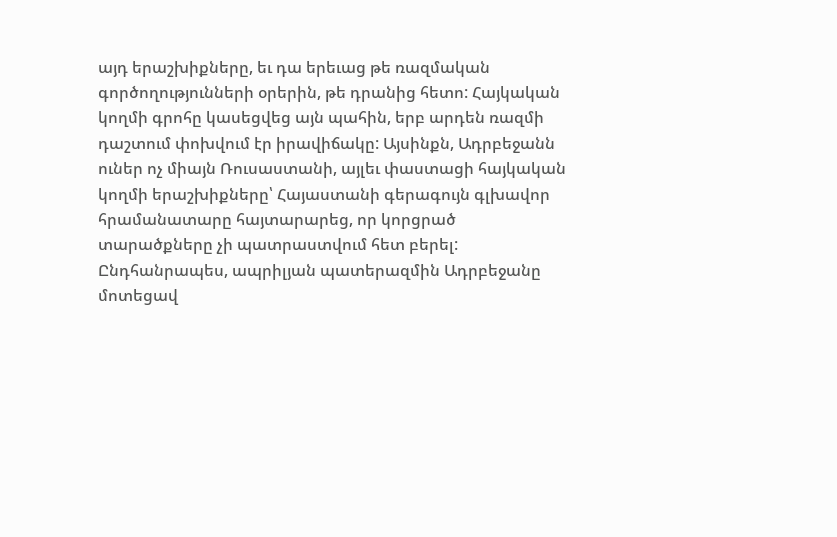այդ երաշխիքները, եւ դա երեւաց թե ռազմական գործողությունների օրերին, թե դրանից հետո: Հայկական կողմի գրոհը կասեցվեց այն պահին, երբ արդեն ռազմի դաշտում փոխվում էր իրավիճակը: Այսինքն, Ադրբեջանն ուներ ոչ միայն Ռուսաստանի, այլեւ փաստացի հայկական կողմի երաշխիքները՝ Հայաստանի գերագույն գլխավոր հրամանատարը հայտարարեց, որ կորցրած տարածքները չի պատրաստվում հետ բերել:
Ընդհանրապես, ապրիլյան պատերազմին Ադրբեջանը մոտեցավ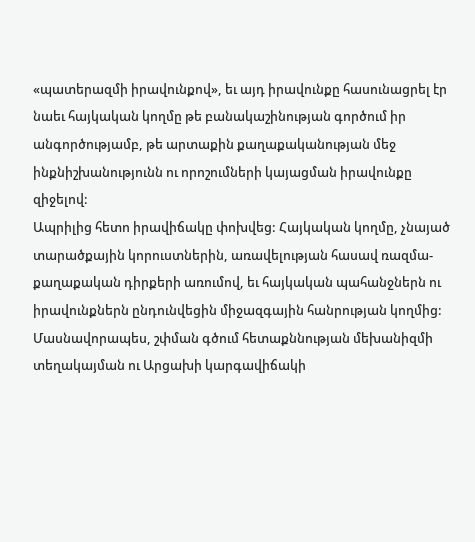«պատերազմի իրավունքով», եւ այդ իրավունքը հասունացրել էր նաեւ հայկական կողմը թե բանակաշինության գործում իր անգործությամբ, թե արտաքին քաղաքականության մեջ ինքնիշխանությունն ու որոշումների կայացման իրավունքը զիջելով:
Ապրիլից հետո իրավիճակը փոխվեց: Հայկական կողմը, չնայած տարածքային կորուստներին, առավելության հասավ ռազմա-քաղաքական դիրքերի առումով, եւ հայկական պահանջներն ու իրավունքներն ընդունվեցին միջազգային հանրության կողմից: Մասնավորապես, շփման գծում հետաքննության մեխանիզմի տեղակայման ու Արցախի կարգավիճակի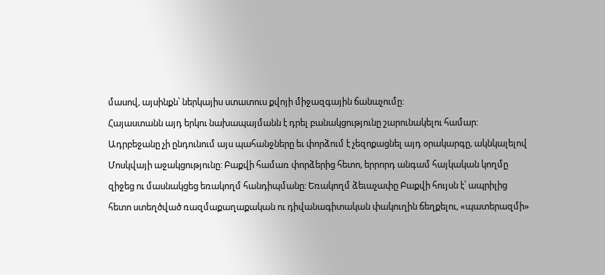մասով, այսինքն՝ ներկայիս ստատուս քվոյի միջազգային ճանաչումը:
Հայաստանն այդ երկու նախապայմանն է դրել բանակցությունը շարունակելու համար: Ադրբեջանը չի ընդունում այս պահանջները եւ փորձում է չեզոքացնել այդ օրակարգը, ակնկալելով Մոսկվայի աջակցությունը: Բաքվի համառ փորձերից հետո, երրորդ անգամ հայկական կողմը զիջեց ու մասնակցեց եռակողմ հանդիպմանը: Եռակողմ ձեւաչափը Բաքվի հույսն է՝ ապրիլից հետո ստեղծված ռազմաքաղաքական ու դիվանագիտական փակուղին ճեղքելու, «պատերազմի»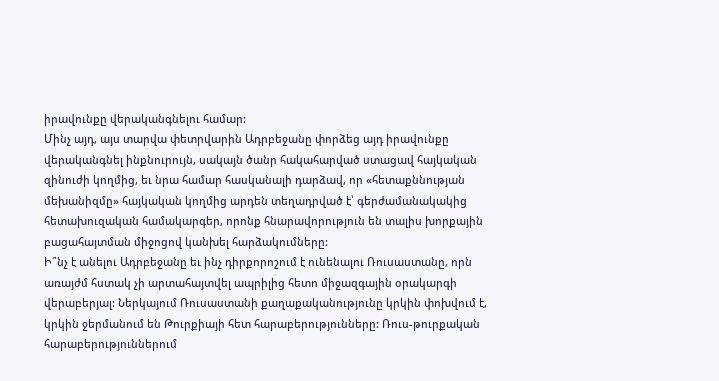իրավունքը վերականգնելու համար:
Մինչ այդ, այս տարվա փետրվարին Ադրբեջանը փորձեց այդ իրավունքը վերականգնել ինքնուրույն, սակայն ծանր հակահարված ստացավ հայկական զինուժի կողմից, եւ նրա համար հասկանալի դարձավ, որ «հետաքննության մեխանիզմը» հայկական կողմից արդեն տեղադրված է՝ գերժամանակակից հետախուզական համակարգեր, որոնք հնարավորություն են տալիս խորքային բացահայտման միջոցով կանխել հարձակումները:
Ի՞նչ է անելու Ադրբեջանը եւ ինչ դիրքորոշում է ունենալու Ռուսաստանը, որն առայժմ հստակ չի արտահայտվել ապրիլից հետո միջազգային օրակարգի վերաբերյալ: Ներկայում Ռուսաստանի քաղաքականությունը կրկին փոխվում է, կրկին ջերմանում են Թուրքիայի հետ հարաբերությունները: Ռուս-թուրքական հարաբերություններում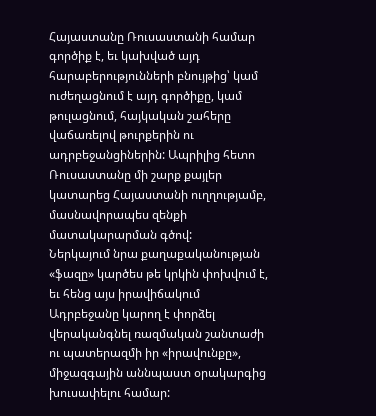Հայաստանը Ռուսաստանի համար գործիք է, եւ կախված այդ հարաբերությունների բնույթից՝ կամ ուժեղացնում է այդ գործիքը, կամ թուլացնում, հայկական շահերը վաճառելով թուրքերին ու ադրբեջանցիներին: Ապրիլից հետո Ռուսաստանը մի շարք քայլեր կատարեց Հայաստանի ուղղությամբ, մասնավորապես զենքի մատակարարման գծով:
Ներկայում նրա քաղաքականության «ֆազը» կարծես թե կրկին փոխվում է, եւ հենց այս իրավիճակում Ադրբեջանը կարող է փորձել վերականգնել ռազմական շանտաժի ու պատերազմի իր «իրավունքը», միջազգային աննպաստ օրակարգից խուսափելու համար: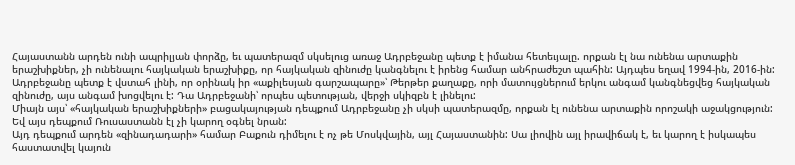Հայաստանն արդեն ունի ապրիլյան փորձը, եւ պատերազմ սկսելուց առաջ Ադրբեջանը պետք է իմանա հետեւյալը. որքան էլ նա ունենա արտաքին երաշխիքներ, չի ունենալու հայկական երաշխիքը, որ հայկական զինուժը կանգնելու է իրենց համար անհրաժեշտ պահին: Այդպես եղավ 1994-ին, 2016-ին: Ադրբեջանը պետք է վստահ լինի, որ օրինակ իր «աքիլեսյան գարշապարը»՝ Թերթեր քաղաքը, որի մատույցներում երկու անգամ կանգնեցվեց հայկական զինուժը, այս անգամ խոցվելու է: Դա Ադրբեջանի՝ որպես պետության, վերջի սկիզբն է լինելու:
Միայն այս՝ «հայկական երաշխիքների» բացակայության դեպքում Ադրբեջանը չի սկսի պատերազմը, որքան էլ ունենա արտաքին որոշակի աջակցություն: Եվ այս դեպքում Ռուսաստանն էլ չի կարող օգնել նրան:
Այդ դեպքում արդեն «զինադադարի» համար Բաքուն դիմելու է ոչ թե Մոսկվային, այլ Հայաստանին: Սա լիովին այլ իրավիճակ է, եւ կարող է իսկապես հաստատվել կայուն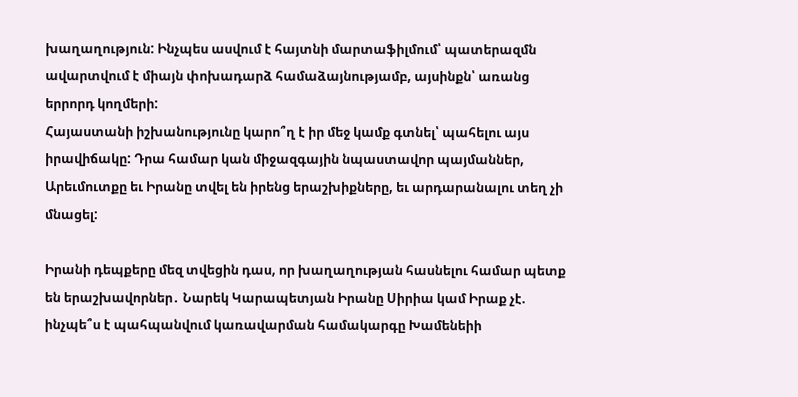խաղաղություն: Ինչպես ասվում է հայտնի մարտաֆիլմում՝ պատերազմն ավարտվում է միայն փոխադարձ համաձայնությամբ, այսինքն՝ առանց երրորդ կողմերի:
Հայաստանի իշխանությունը կարո՞ղ է իր մեջ կամք գտնել՝ պահելու այս իրավիճակը: Դրա համար կան միջազգային նպաստավոր պայմաններ, Արեւմուտքը եւ Իրանը տվել են իրենց երաշխիքները, եւ արդարանալու տեղ չի մնացել:

Իրանի դեպքերը մեզ տվեցին դաս, որ խաղաղության հասնելու համար պետք են երաշխավորներ․ Նարեկ Կարապետյան Իրանը Սիրիա կամ Իրաք չէ. ինչպե՞ս է պահպանվում կառավարման համակարգը Խամենեիի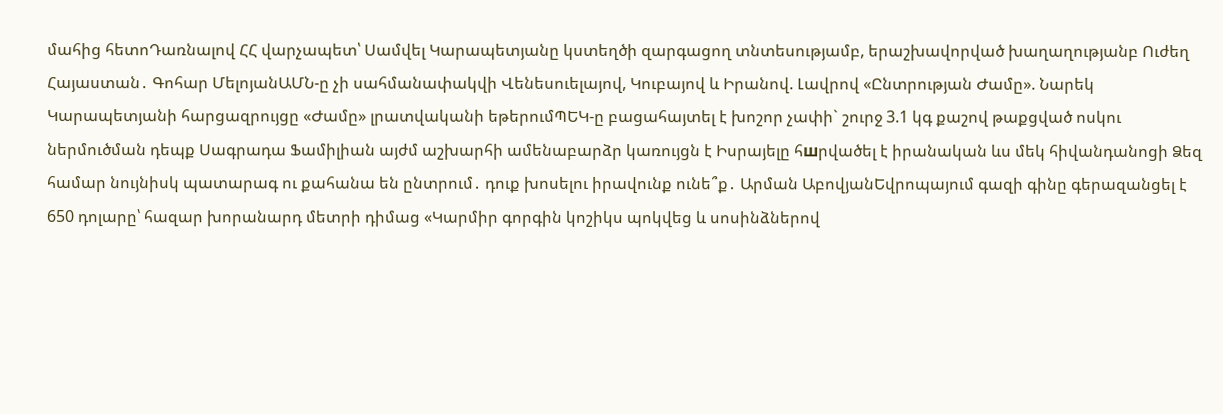մահից հետոԴառնալով ՀՀ վարչապետ՝ Սամվել Կարապետյանը կստեղծի զարգացող տնտեսությամբ, երաշխավորված խաղաղությանբ Ուժեղ Հայաստան․ Գոհար ՄելոյանԱՄՆ-ը չի սահմանափակվի Վենեսուելայով, Կուբայով և Իրանով. Լավրով «Ընտրության Ժամը». Նարեկ Կարապետյանի հարցազրույցը «Ժամը» լրատվականի եթերումՊԵԿ-ը բացահայտել է խոշոր չափի` շուրջ 3.1 կգ քաշով թաքցված ոսկու ներմուծման դեպք Սագրադա Ֆամիլիան այժմ աշխարհի ամենաբարձր կառույցն է Իսրայելը հшրվածել է իրանական ևս մեկ հիվանդանոցի Ձեզ համար նույնիսկ պատարագ ու քահանա են ընտրում․ դուք խոսելու իրավունք ունե՞ք․ Արման ԱբովյանԵվրոպայում գազի գինը գերազանցել է 650 դոլարը՝ հազար խորանարդ մետրի դիմաց «Կարմիր գորգին կոշիկս պոկվեց և սոսինձներով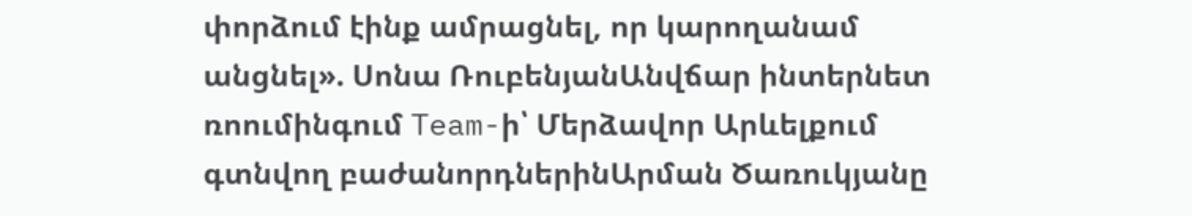փորձում էինք ամրացնել, որ կարողանամ անցնել». Սոնա ՌուբենյանԱնվճար ինտերնետ ռոումինգում Team-ի՝ Մերձավոր Արևելքում գտնվող բաժանորդներինԱրման Ծառուկյանը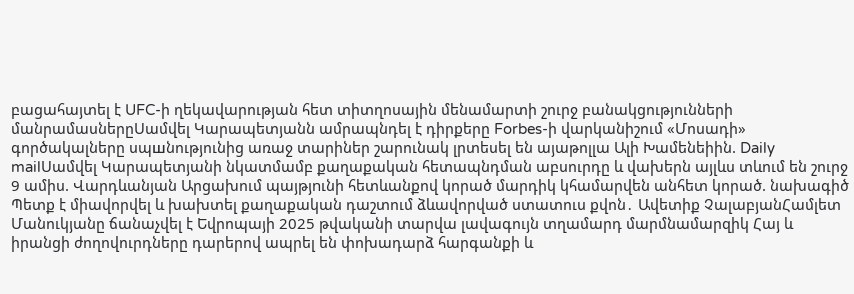բացահայտել է UFC-ի ղեկավարության հետ տիտղոսային մենամարտի շուրջ բանակցությունների մանրամասներըՍամվել Կարապետյանն ամրապնդել է դիրքերը Forbes-ի վարկանիշում «Մոսադի» գործակալները սպшնությունից առաջ տարիներ շարունակ լրտեսել են այաթոլլա Ալի Խամենեիին. Daily mailՍամվել Կարապետյանի նկատմամբ քաղաքական հետապնդման աբսուրդը և վախերն այլևս տևում են շուրջ 9 ամիս. Վարդևանյան Արցախում պայթյnւնի հետևանքով կորած մարդիկ կհամարվեն անհետ կորած. նախագիծ Պետք է միավորվել և խախտել քաղաքական դաշտում ձևավորված ստատուս քվոն․ Ավետիք ՉալաբյանՀամլետ Մանուկյանը ճանաչվել է Եվրոպայի 2025 թվականի տարվա լավագույն տղամարդ մարմնամարզիկ Հայ և իրանցի ժողովուրդները դարերով ապրել են փոխադարձ հարգանքի և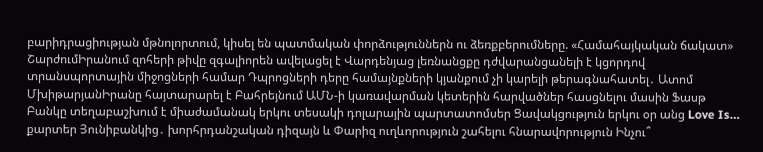բարիդրացիության մթնոլորտում, կիսել են պատմական փորձություններն ու ձեռքբերումները. «Համահայկական ճակատ» ՇարժումԻրանում զոհերի թիվը զգալիորեն ավելացել է Վարդենյաց լեռնանցքը դժվարանցանելի է կցորդով տրանսպորտային միջոցների համար Դպրոցների դերը համայնքների կյանքում չի կարելի թերագնահատել․ Ատոմ ՄխիթարյանԻրանը հայտարարել է Բահրեյնում ԱՄՆ-ի կառավարման կետերին հարվածներ հասցնելու մասին Ֆասթ Բանկը տեղաբաշխում է միաժամանակ երկու տեսակի դոլարային պարտատոմսեր Ցավակցություն երկու օր անց Love Is… քարտեր Յունիբանկից․ խորհրդանշական դիզայն և Փարիզ ուղևորություն շահելու հնարավորություն Ինչու՞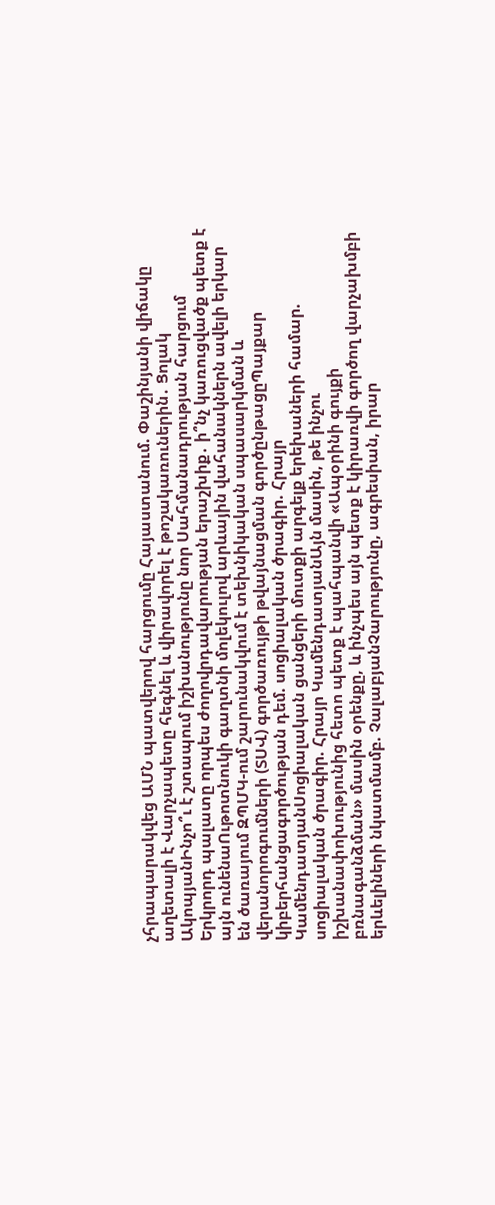չհրապարակվեց ԱՄՆ պատվերով հարցումը Հայաստանում. Փաշինյանի վիճակը աղետալի է Վարչապետը հեգնել և վիրավորել է թոշակառուներին․ Ցոլակ ԱկոպյանԻնչո՞ւ է շտապում իշխանությունը նոր Սահմանադրության հարցում Երկրորդ պալատը որպես ժողովրդավարության երաշխիք․ ի՞նչ կառուցվածք պետք է այն ունենաՈւթոտնուկի գաղտնի մոլեկուլով արևային վահանակներն ավելի երկար են ծառայում ԶՊՄԿ-ում շարունակվում է տեխնիկական սպասարկման և վերանորոգումների (ՏՍՎ) գործառույթի թվայնացման գործընթացըՊայքար կիբերհանցագործության դեմ. սոցիալական ծրագիր. Հրայր ԿամենդատյանՍոցիալական ցանցերի մուտքի արգելք երեխաների համար. սոցիալական ծրագիր. Հրայր ԿամենդատյանԱյն մասին, թե ինչու իշխանափոխությունից հետո պետք է պահպանվի «Ապօրինի գույքի բռնագանձման» մասին օրենքը, և ինչպես այն պետք է կիրառվի գործող վարչախմբի երևելիների նկատմամբ. ՉալաբյանՉարությունը, ագրեսիան, իրար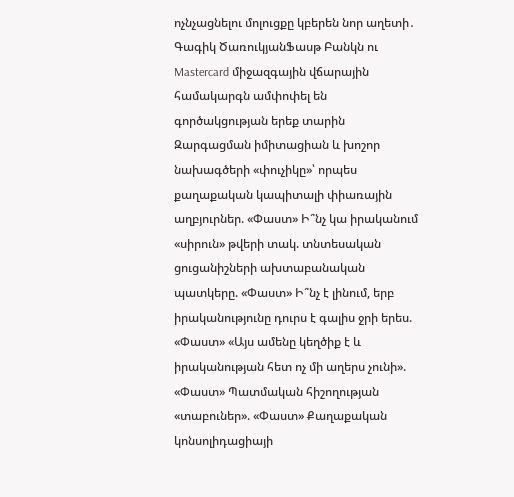ոչնչացնելու մոլուցքը կբերեն նոր աղետի․ Գագիկ ԾառուկյանՖասթ Բանկն ու Mastercard միջազգային վճարային համակարգն ամփոփել են գործակցության երեք տարին Զարգացման իմիտացիան և խոշոր նախագծերի «փուչիկը»՝ որպես քաղաքական կապիտալի փիառային աղբյուրներ. «Փաստ» Ի՞նչ կա իրականում «սիրուն» թվերի տակ. տնտեսական ցուցանիշների ախտաբանական պատկերը. «Փաստ» Ի՞նչ է լինում, երբ իրականությունը դուրս է գալիս ջրի երես. «Փաստ» «Այս ամենը կեղծիք է և իրականության հետ ոչ մի աղերս չունի». «Փաստ» Պատմական հիշողության «տաբուներ». «Փաստ» Քաղաքական կոնսոլիդացիայի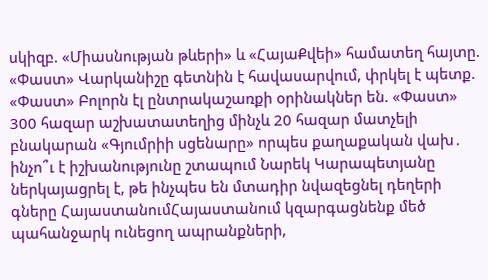սկիզբ. «Միասնության թևերի» և «ՀայաՔվեի» համատեղ հայտը. «Փաստ» Վարկանիշը գետնին է հավասարվում, փրկել է պետք. «Փաստ» Բոլորն էլ ընտրակաշառքի օրինակներ են. «Փաստ» 300 հազար աշխատատեղից մինչև 20 հազար մատչելի բնակարան «Գյումրիի սցենարը» որպես քաղաքական վախ․ ինչո՞ւ է իշխանությունը շտապում Նարեկ Կարապետյանը ներկայացրել է, թե ինչպես են մտադիր նվազեցնել դեղերի գները ՀայաստանումՀայաստանում կզարգացնենք մեծ պահանջարկ ունեցող ապրանքների,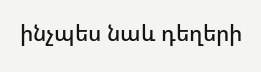ինչպես նաև դեղերի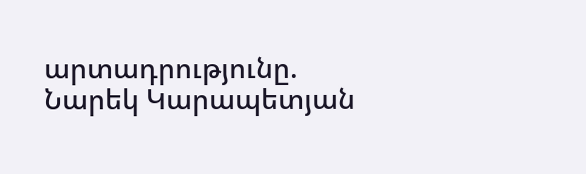արտադրությունը. Նարեկ Կարապետյան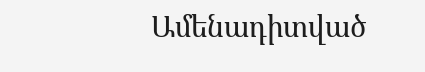Ամենադիտված